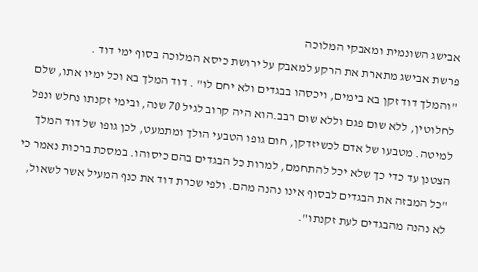אבישג השונמית ומאבקי המלוכה
פרשת אבישג מתארת את הרקע למאבק על ירושת כיסא המלוכה בסוף ימי דוד .
"והמלך דוד זקן בא בימים, ויכסהו בבגדים ולא יחם לו" . דוד המלך בא וכל ימיו אתו, שלם לחלוטין, ללא שום פגם וללא שום רבב.הוא היה קרוב לגיל 70 שנה, ובימי זקנתו נחלש ונפל למיטה. מטבעו של אדם לכשיזדקן, חום גופו הטבעי הולך ומתמעט, לכן גופו של דוד המלך הצטנן עד כדי כך שלא יכל להתחמם, למרות כל הבגדים בהם כיסוהו. במסכת ברכות נאמר כי "כל המבזה את הבגדים לבסוף אינו נהנה מהם. ולפי שכרת דוד את כנף המעיל אשר לשאול, לא נהנה מהבגדים לעת זקנתו".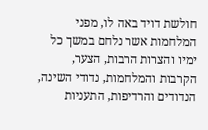חולשת דויד באה לו, מפני המלחמות אשר נלחם במשך כל ימיו והצרות הרבות, הצער, הקרבות והמלחמות, נדודי השינה, הנדודים והרדיפות, התעניות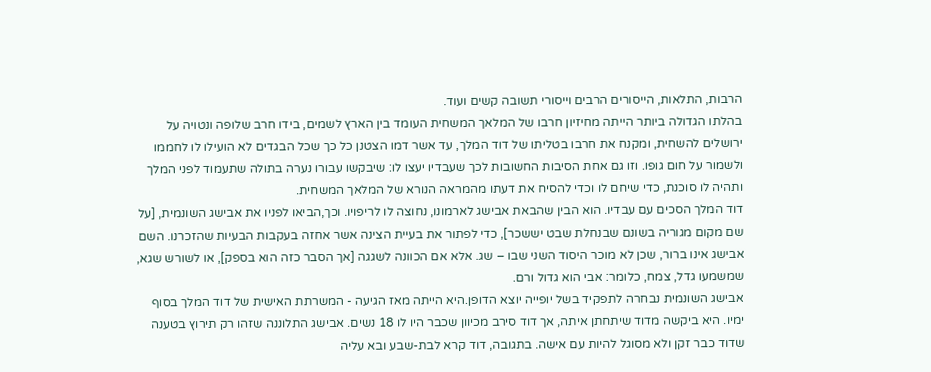הרבות, התלאות, הייסורים הרבים וייסורי תשובה קשים ועוד.
בהלתו הגדולה ביותר הייתה מחיזיון חרבו של המלאך המשחית העומד בין הארץ לשמים, בידו חרב שלופה ונטויה על ירושלים להשחית, ומקנח את חרבו בטליתו של דוד המלך, עד אשר דמו הצטנן כל כך שכל הבגדים לא הועילו לו לחממו ולשמור על חום גופו. וזו גם אחת הסיבות החשובות לכך שעבדיו יעצו לו: שיבקשו עבורו נערה בתולה שתעמוד לפני המלך ותהיה לו סוכנת, כדי שיחם לו וכדי להסיח את דעתו מהמראה הנורא של המלאך המשחית.
דוד המלך הסכים עם עבדיו. הוא הבין שהבאת אבישג לארמונו, נחוצה לו לריפויו. וכך,הביאו לפניו את אבישג השונמית, [על שם מקום מגוריה בשונם שבנחלת שבט יששכר], כדי לפתור את בעיית הצינה אשר אחזה בעקבות הבעיות שהזכרנו. השם אבישג אינו ברור, שכן לא מוכר היסוד השני שבו – שג. אלא אם הכוונה לשגגה [אך הסבר כזה הוא בספק], או לשורש שגא, שמשמעו גדל, צמח, כלומר: אבי הוא גדול ורם.
אבישג השונמית נבחרה לתפקיד בשל יופייה יוצא הדופן.היא הייתה מאז הגיעה - המשרתת האישית של דוד המלך בסוף ימיו. היא ביקשה מדוד שיתחתן איתה, אך דוד סירב מכיוון שכבר היו לו 18 נשים. אבישג התלוננה שזהו רק תירוץ בטענה שדוד כבר זקן ולא מסוגל להיות עם אישה. בתגובה, דוד קרא לבת-שבע ובא עליה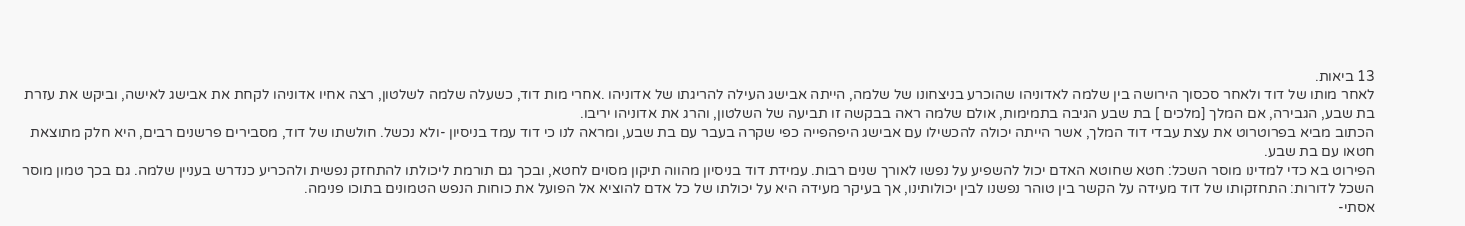13 ביאות.
לאחר מותו של דוד ולאחר סכסוך הירושה בין שלמה לאדוניהו שהוכרע בניצחונו של שלמה, הייתה אבישג העילה להריגתו של אדוניהו .אחרי מות דוד, כשעלה שלמה לשלטון, רצה אחיו אדוניהו לקחת את אבישג לאישה, וביקש את עזרת בת שבע, הגבירה, אם המלך [מלכים ] בת שבע הגיבה בתמימות, אולם שלמה ראה בבקשה זו תביעה של השלטון, והרג את אדוניהו יריבו.
הכתוב מביא בפרוטרוט את עצת עבדי דוד המלך, אשר הייתה יכולה להכשילו עם אבישג היפהפייה כפי שקרה בעבר עם בת שבע, ומראה לנו כי דוד עמד בניסיון -ולא נכשל. חולשתו של דוד, מסבירים פרשנים רבים, היא חלק מתוצאת חטאו עם בת שבע.
הפירוט בא כדי למדינו מוסר השכל: חטא שחוטא האדם יכול להשפיע על נפשו לאורך שנים רבות. עמידת דוד בניסיון מהווה תיקון מסוים לחטא, ובכך גם תורמת ליכולתו להתחזק נפשית ולהכריע כנדרש בעניין שלמה. גם בכך טמון מוסר השכל לדורות: התחזקותו של דוד מעידה על הקשר בין טוהר נפשנו לבין יכולותינו, אך בעיקר מעידה היא על יכולתו של כל אדם להוציא אל הפועל את כוחות הנפש הטמונים בתוכו פנימה.
אסתי-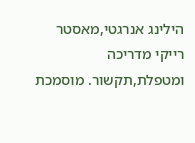הילינג אנרגטי,מאסטר רייקי מדריכה ומטפלת,תקשור. מוסמכת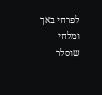לפרחי באך ומלחי שוסלר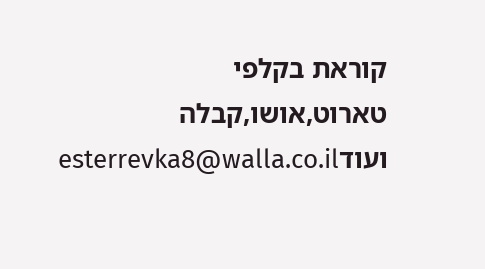קוראת בקלפי טארוט,אושו,קבלה ועודesterrevka8@walla.co.il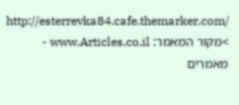http://esterrevka84.cafe.themarker.com/
>מקור המאמר: www.Articles.co.il - מאמרים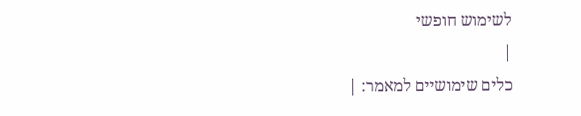לשימוש חופשי
|
כלים שימושיים למאמר: |